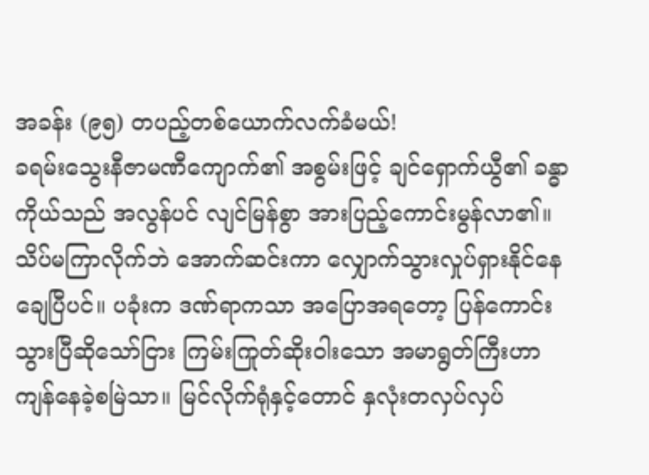အခန်း (၉၅) တပည့်တစ်ယောက်လက်ခံမယ်!
ခရမ်းသွေးနီဇာမဏီကျောက်၏ အစွမ်းဖြင့် ချင်ရှောက်ယွီ၏ ခန္ဓာကိုယ်သည် အလွန်ပင် လျင်မြန်စွာ အားပြည့်ကောင်းမွန်လာ၏။ သိပ်မကြာလိုက်ဘဲ အောက်ဆင်းကာ လျှောက်သွားလှုပ်ရှားနိုင်နေချေပြီပင်။ ပခုံးက ဒဏ်ရာကသာ အပြောအရတော့ ပြန်ကောင်းသွားပြီဆိုသော်ငြား ကြမ်းကြုတ်ဆိုးဝါးသော အမာရွတ်ကြီးဟာ ကျန်နေခဲ့စမြဲသာ။ မြင်လိုက်ရုံနှင့်တောင် နှလုံးတလှပ်လှပ်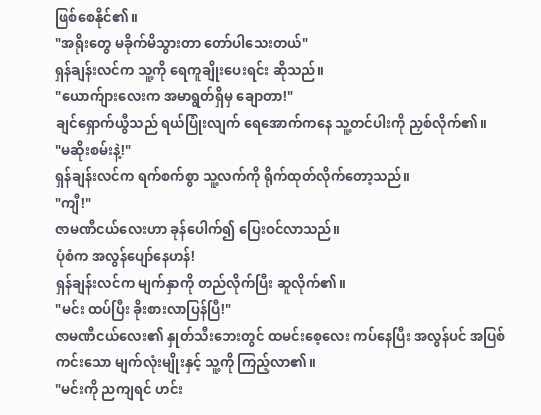ဖြစ်စေနိုင်၏။
"အရိုးတွေ မခိုက်မိသွားတာ တော်ပါသေးတယ်"
ရှန်ချန်းလင်က သူ့ကို ရေကူချိုးပေးရင်း ဆိုသည်။
"ယောက်ျားလေးက အမာရွတ်ရှိမှ ချောတာ!"
ချင်ရှောက်ယွီသည် ရယ်ပြုံးလျက် ရေအောက်ကနေ သူ့တင်ပါးကို ညှစ်လိုက်၏။
"မဆိုးစမ်းနဲ့!"
ရှန်ချန်းလင်က ရက်စက်စွာ သူ့လက်ကို ရိုက်ထုတ်လိုက်တော့သည်။
"ကျီ!"
ဇာမဏီငယ်လေးဟာ ခုန်ပေါက်၍ ပြေးဝင်လာသည်။
ပုံစံက အလွန်ပျော်နေဟန်!
ရှန်ချန်းလင်က မျက်နှာကို တည်လိုက်ပြီး ဆူလိုက်၏။
"မင်း ထပ်ပြီး ခိုးစားလာပြန်ပြီ!"
ဇာမဏီငယ်လေး၏ နှုတ်သီးဘေးတွင် ထမင်းစေ့လေး ကပ်နေပြီး အလွန်ပင် အပြစ်ကင်းသော မျက်လုံးမျိုးနှင့် သူ့ကို ကြည့်လာ၏။
"မင်းကို ညကျရင် ဟင်း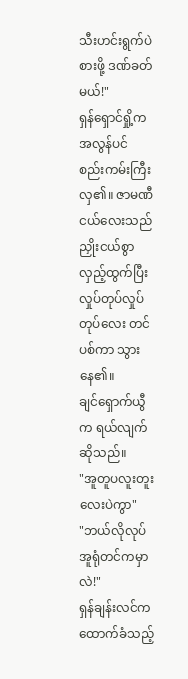သီးဟင်းရွက်ပဲ စားဖို့ ဒဏ်ခတ်မယ်!"
ရှန်ရှောင်ရှို့က အလွန်ပင် စည်းကမ်းကြီးလှ၏။ ဇာမဏီငယ်လေးသည် ညှိုးငယ်စွာ လှည့်ထွက်ပြီး လှုပ်တုပ်လှုပ်တုပ်လေး တင်ပစ်ကာ သွားနေ၏။
ချင်ရှောက်ယွီက ရယ်လျက် ဆိုသည်။
"အူတူပလူးတူးလေးပဲကွာ"
"ဘယ်လိုလုပ် အူရုံတင်ကမှာလဲ!"
ရှန်ချန်းလင်က ထောက်ခံသည့်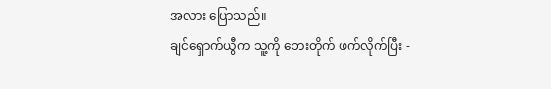အလား ပြောသည်။
ချင်ရှောက်ယွီက သူ့ကို ဘေးတိုက် ဖက်လိုက်ပြီး -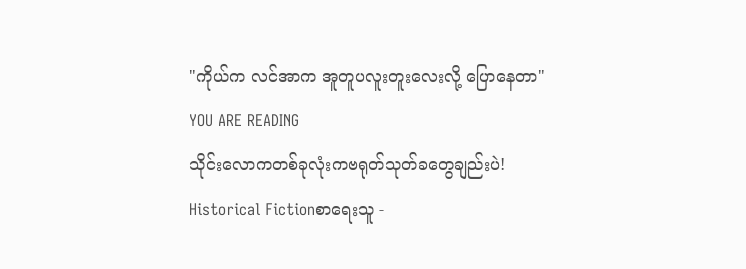"ကိုယ်က လင်အာက အူတူပလူးတူးလေးလို့ ပြောနေတာ"
YOU ARE READING
သိုင်းလောကတစ်ခုလုံးကဗရုတ်သုတ်ခတွေချည်းပဲ!
Historical Fictionစာရေးသူ -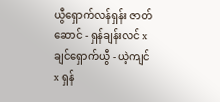ယွီရှောက်လန်ရှန်း ဇာတ်ဆောင် - ရှန်ချန်းလင် x ချင်ရှောက်ယွီ - ယဲ့ကျင် x ရှန်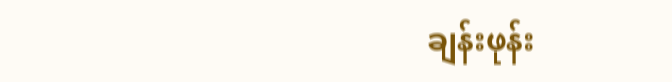ချန်းဖုန်း